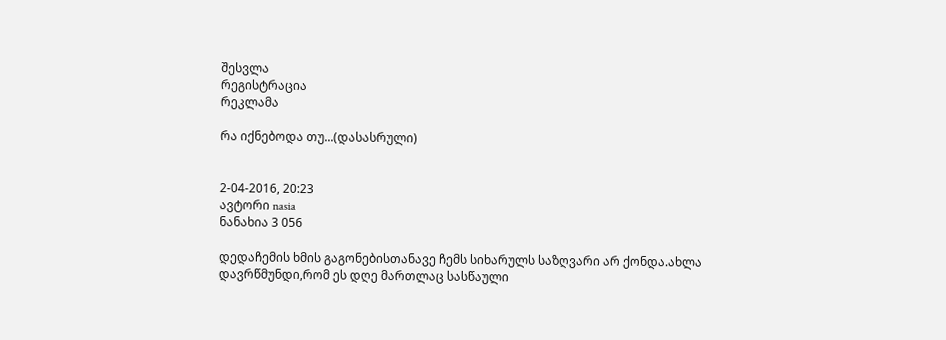შესვლა
რეგისტრაცია
რეკლამა

რა იქნებოდა თუ...(დასასრული)


2-04-2016, 20:23
ავტორი nasia
ნანახია 3 056

დედაჩემის ხმის გაგონებისთანავე ჩემს სიხარულს საზღვარი არ ქონდა.ახლა დავრწმუნდი,რომ ეს დღე მართლაც სასწაული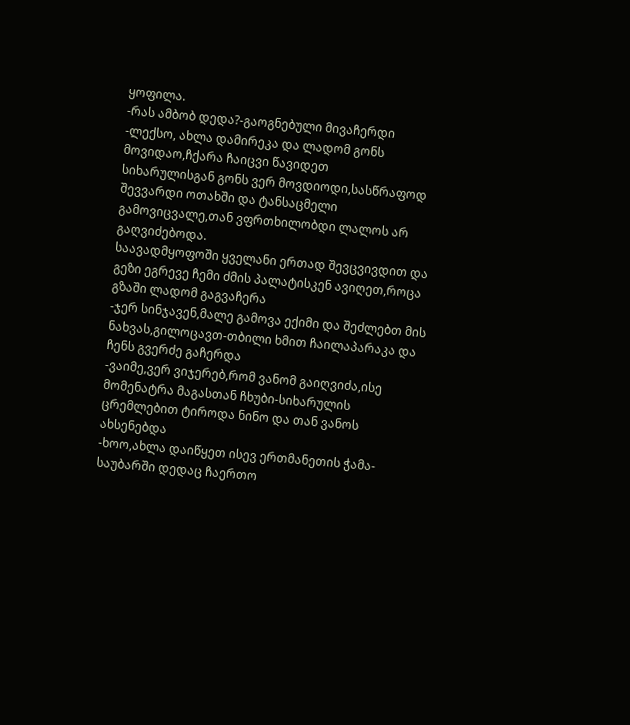ყოფილა.
-რას ამბობ დედა?-გაოგნებული მივაჩერდი
-ლექსო, ახლა დამირეკა და ლადომ გონს მოვიდაო,ჩქარა ჩაიცვი წავიდეთ
სიხარულისგან გონს ვერ მოვდიოდი,სასწრაფოდ შევვარდი ოთახში და ტანსაცმელი გამოვიცვალე,თან ვფრთხილობდი ლალოს არ გაღვიძებოდა.
საავადმყოფოში ყველანი ერთად შევცვივდით და გეზი ეგრევე ჩემი ძმის პალატისკენ ავიღეთ,როცა გზაში ლადომ გაგვაჩერა
-ჯერ სინჯავენ,მალე გამოვა ექიმი და შეძლებთ მის ნახვას,გილოცავთ-თბილი ხმით ჩაილაპარაკა და ჩენს გვერძე გაჩერდა
-ვაიმე,ვერ ვიჯერებ,რომ ვანომ გაიღვიძა,ისე მომენატრა მაგასთან ჩხუბი-სიხარულის ცრემლებით ტიროდა ნინო და თან ვანოს ახსენებდა
-ხოო,ახლა დაიწყეთ ისევ ერთმანეთის ჭამა-საუბარში დედაც ჩაერთო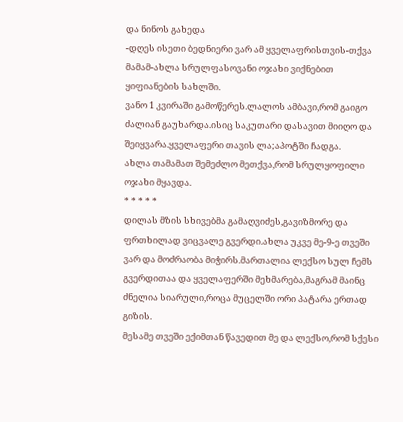და ნინოს გახედა
-დღეს ისეთი ბედნიერი ვარ ამ ყველაფრისთვის-თქვა მამამ-ახლა სრულფასოვანი ოჯახი ვიქნებით ყიფიანების სახლში.
ვანო 1 კვირაში გამოწერეს.ლალოს ამბავი,რომ გაიგო ძალიან გაუხარდა.ისიც საკუთარი დასავით მიიღო და შეიყვარა.ყველაფერი თავის ლა;აპოტში ჩადგა.
ახლა თამამათ შემეძლო მეთქვა,რომ სრულყოფილი ოჯახი მყავდა.
* * * * *
დილას მზის სხივებმა გამაღვიძეს,გავიზმორე და ფრთხილად ვიცვალე გვერდი.ახლა უკვე მე-9-ე თვეში ვარ და მოძრაობა მიჭირს.მართალია ლექსო სულ ჩემს გვერდითაა და ყველაფერში მეხმარება,მაგრამ მაინც ძნელია სიარული,როცა მუცელში ორი პატარა ერთად გიზის.
მესამე თვეში ექიმთან წავედით მე და ლექსო,რომ სქესი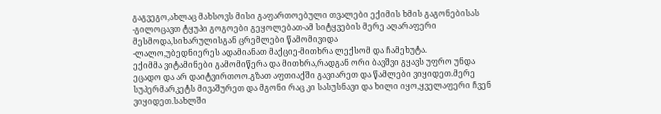გაგვეგო,ახლაც მახსოვს მისი გაფართოებული თვალები ექიმის ხმის გაგონებისას
-გილოცავთ ტყუპი გოგოები გეყოლებათ-ამ სიტყვების მერე აღარაფერი მესმოდა,სიხარულისგან ცრემლები წამომივიდა
-ლალო,უბედნიერეს ადამიანათ მაქციე-მითხრა ლექსომ და ჩამეხუტა.
ექიმმა ვიტამინები გამომიწერა და მითხრა,რადგან ორი ბავშვი გყავს უფრო უნდა ეცადო და არ დაიტვირთოო.გზათ აფთიაქში გავიარეთ და წამლები ვიყიდეთ.მერე სუპერმარკეტს მივაშურეთ და მგონი რაც კი სასუსნავი და ხილი იყო,ყველაფერი ჩვენ ვიყიდეთ.სახლში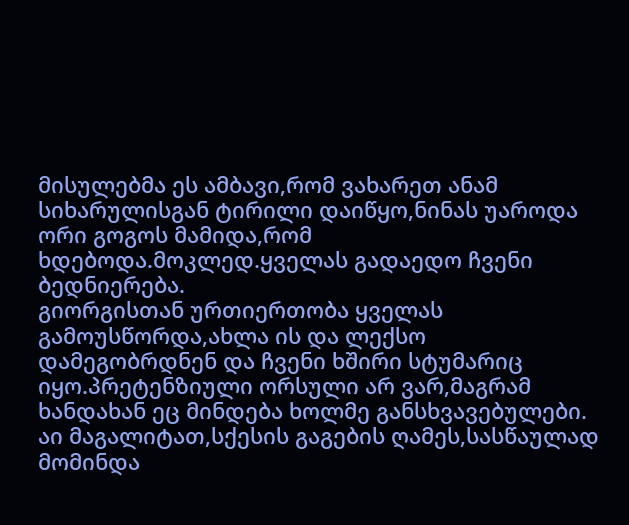მისულებმა ეს ამბავი,რომ ვახარეთ ანამ სიხარულისგან ტირილი დაიწყო,ნინას უაროდა ორი გოგოს მამიდა,რომ ხდებოდა.მოკლედ.ყველას გადაედო ჩვენი ბედნიერება.
გიორგისთან ურთიერთობა ყველას გამოუსწორდა,ახლა ის და ლექსო დამეგობრდნენ და ჩვენი ხშირი სტუმარიც იყო.პრეტენზიული ორსული არ ვარ,მაგრამ ხანდახან ეც მინდება ხოლმე განსხვავებულები.
აი მაგალიტათ,სქესის გაგების ღამეს,სასწაულად მომინდა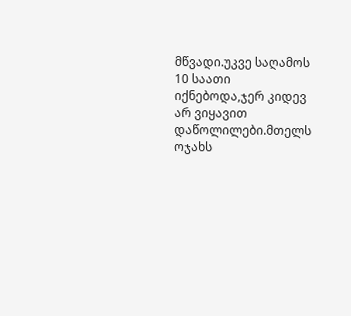მწვადი.უკვე საღამოს 10 საათი იქნებოდა,ჯერ კიდევ არ ვიყავით დაწოლილები.მთელს ოჯახს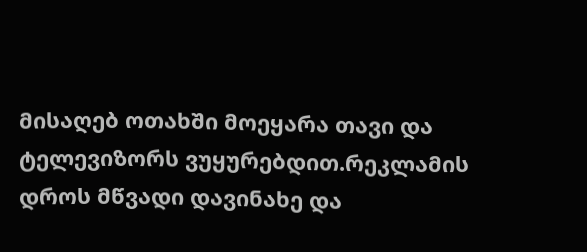მისაღებ ოთახში მოეყარა თავი და ტელევიზორს ვუყურებდით.რეკლამის დროს მწვადი დავინახე და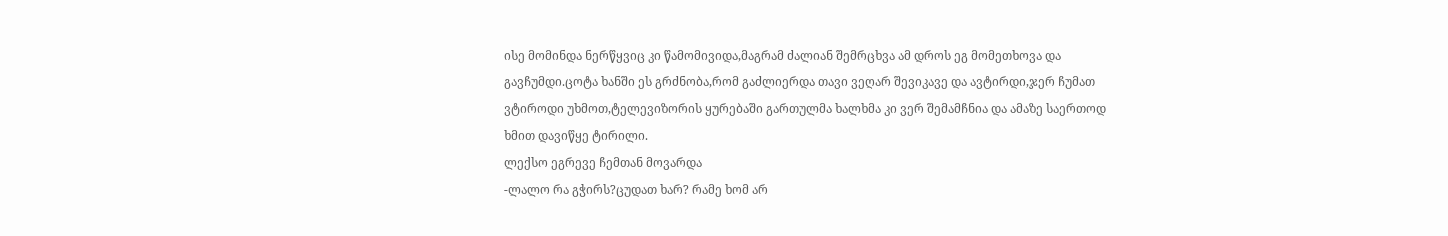ისე მომინდა ნერწყვიც კი წამომივიდა,მაგრამ ძალიან შემრცხვა ამ დროს ეგ მომეთხოვა და გავჩუმდი.ცოტა ხანში ეს გრძნობა,რომ გაძლიერდა თავი ვეღარ შევიკავე და ავტირდი,ჯერ ჩუმათ ვტიროდი უხმოთ,ტელევიზორის ყურებაში გართულმა ხალხმა კი ვერ შემამჩნია და ამაზე საერთოდ ხმით დავიწყე ტირილი.
ლექსო ეგრევე ჩემთან მოვარდა
-ლალო რა გჭირს?ცუდათ ხარ? რამე ხომ არ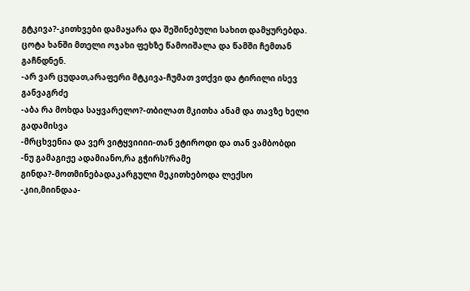გტკივა?-კითხვები დამაყარა და შეშინებული სახით დამყურებდა.
ცოტა ხანში მთელი ოჯახი ფეხზე წამოიშალა და წამში ჩემთან გაჩნდნენ.
-არ ვარ ცუდათ,არაფერი მტკივა-ჩუმათ ვთქვი და ტირილი ისევ განვაგრძე
-აბა რა მოხდა საყვარელო?-თბილათ მკითხა ანამ და თავზე ხელი გადამისვა
-მრცხვენია და ვერ ვიტყვიიიი-თან ვტიროდი და თან ვამბობდი
-ნუ გამაგიჟე ადამიანო,რა გჭირს?რამე გინდა?-მოთმინებადაკარგული მეკითხებოდა ლექსო
-კიი,მიინდაა-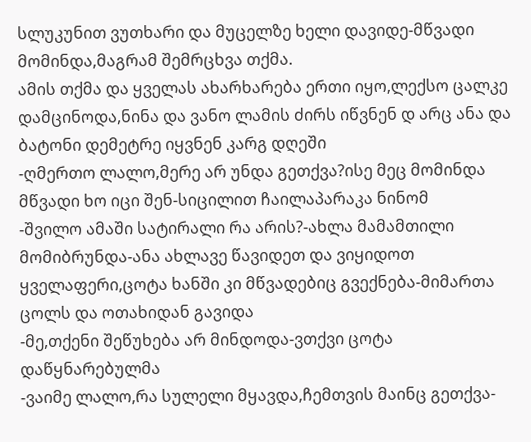სლუკუნით ვუთხარი და მუცელზე ხელი დავიდე-მწვადი მომინდა,მაგრამ შემრცხვა თქმა.
ამის თქმა და ყველას ახარხარება ერთი იყო,ლექსო ცალკე დამცინოდა,ნინა და ვანო ლამის ძირს იწვნენ დ არც ანა და ბატონი დემეტრე იყვნენ კარგ დღეში
-ღმერთო ლალო,მერე არ უნდა გეთქვა?ისე მეც მომინდა მწვადი ხო იცი შენ-სიცილით ჩაილაპარაკა ნინომ
-შვილო ამაში სატირალი რა არის?-ახლა მამამთილი მომიბრუნდა-ანა ახლავე წავიდეთ და ვიყიდოთ ყველაფერი,ცოტა ხანში კი მწვადებიც გვექნება-მიმართა ცოლს და ოთახიდან გავიდა
-მე,თქენი შეწუხება არ მინდოდა-ვთქვი ცოტა დაწყნარებულმა
-ვაიმე ლალო,რა სულელი მყავდა,ჩემთვის მაინც გეთქვა-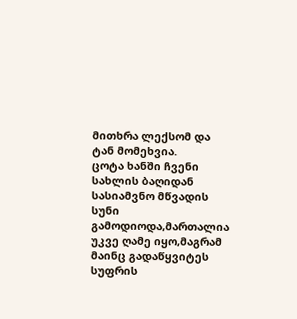მითხრა ლექსომ და ტან მომეხვია.
ცოტა ხანში ჩვენი სახლის ბაღიდან სასიამვნო მწვადის სუნი გამოდიოდა,მართალია უკვე ღამე იყო,მაგრამ მაინც გადაწყვიტეს სუფრის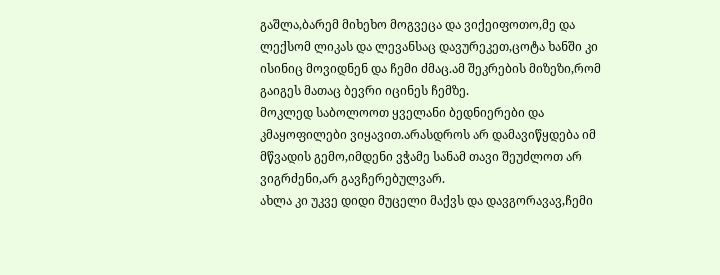გაშლა,ბარემ მიხეხო მოგვეცა და ვიქეიფოთო,მე და ლექსომ ლიკას და ლევანსაც დავურეკეთ,ცოტა ხანში კი ისინიც მოვიდნენ და ჩემი ძმაც.ამ შეკრების მიზეზი,რომ გაიგეს მათაც ბევრი იცინეს ჩემზე.
მოკლედ საბოლოოთ ყველანი ბედნიერები და კმაყოფილები ვიყავით.არასდროს არ დამავიწყდება იმ მწვადის გემო,იმდენი ვჭამე სანამ თავი შეუძლოთ არ ვიგრძენი,არ გავჩერებულვარ.
ახლა კი უკვე დიდი მუცელი მაქვს და დავგორავავ,ჩემი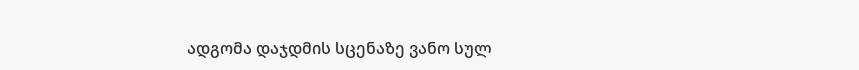ადგომა დაჯდმის სცენაზე ვანო სულ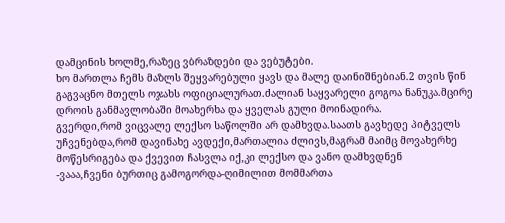დამცინის ხოლმე,რაზეც ვბრაზდები და ვებუტები.
ხო მართლა ჩემს მაზლს შეყვარებული ყავს და მალე დაინიშნებიან.2 თვის წინ გაგვაცნო მთელს ოჯახს ოფიციალურათ.ძალიან საყვარელი გოგოა ნანუკა.მცირე დროის განმავლობაში მოახერხა და ყველას გული მოინადირა.
გვერდი,რომ ვიცვალე ლექსო საწოლში არ დამხვდა.საათს გავხედე პიტველს უჩვენებდა,რომ დავინახე ავდექი,მართალია ძლივს,მაგრამ მაიმც მოვახერხე მოწესრიგება და ქვევით ჩასვლა იქ,კი ლექსო და ვანო დამხვდნენ
-ვააა,ჩვენი ბურთიც გამოგორდა-ღიმილით მომმართა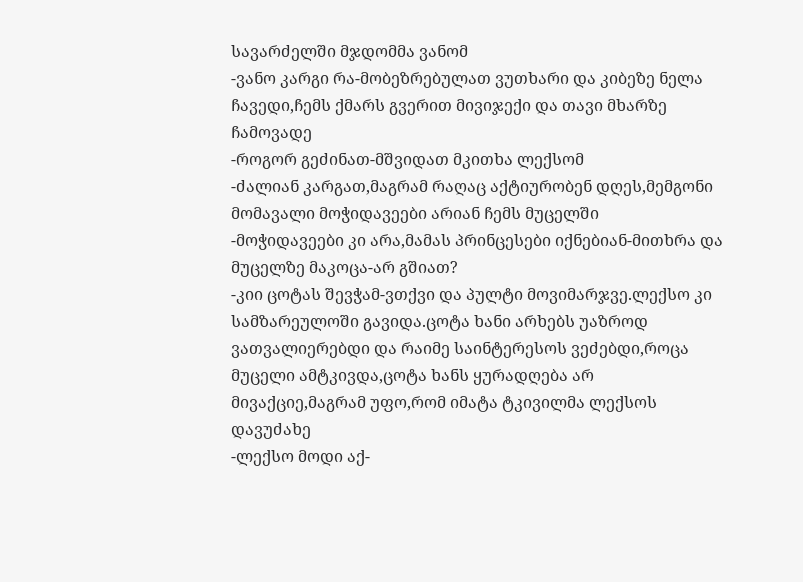სავარძელში მჯდომმა ვანომ
-ვანო კარგი რა-მობეზრებულათ ვუთხარი და კიბეზე ნელა ჩავედი,ჩემს ქმარს გვერით მივიჯექი და თავი მხარზე ჩამოვადე
-როგორ გეძინათ-მშვიდათ მკითხა ლექსომ
-ძალიან კარგათ,მაგრამ რაღაც აქტიურობენ დღეს,მემგონი მომავალი მოჭიდავეები არიან ჩემს მუცელში
-მოჭიდავეები კი არა,მამას პრინცესები იქნებიან-მითხრა და მუცელზე მაკოცა-არ გშიათ?
-კიი ცოტას შევჭამ-ვთქვი და პულტი მოვიმარჯვე.ლექსო კი სამზარეულოში გავიდა.ცოტა ხანი არხებს უაზროდ ვათვალიერებდი და რაიმე საინტერესოს ვეძებდი,როცა მუცელი ამტკივდა,ცოტა ხანს ყურადღება არ მივაქციე,მაგრამ უფო,რომ იმატა ტკივილმა ლექსოს დავუძახე
-ლექსო მოდი აქ-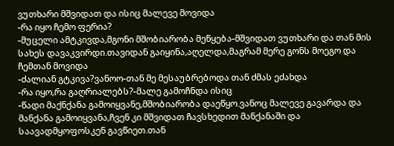ვუთხარი მშვიდათ და ისიც მალევე მოვიდა
-რა იყო ჩემო ფერია?
-მუცელი ამტკივდა,მგონი მშობიარობა მეწყება-მშვიდათ ვუთხარი და თან მის სახეს დავაკვირდი.თავიდან გაიყინა,აღელდა,მაგრამ მერე გონს მოეგო და ჩემთან მოვიდა
-ძალიან გტკივა?ვანოო-თან მე მესაუბრებოდა თან ძმას ეძახდა
-რა იყო,რა გაღრიალებს?-მალე გამოჩნდა ისიც
-წადი მაქნქანა გამოიყვანე,მშობიარობა დაეწყო.ვანოც მალევე გავარდა და მანქანა გამოიყვანა,ჩვენ კი მშვიდათ ჩავსხედით მანქანაში და საავადმყოფოსკენ გავწიეთ.თან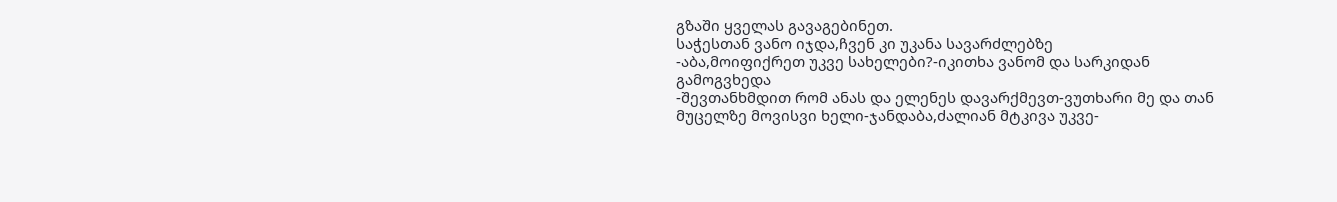გზაში ყველას გავაგებინეთ.
საჭესთან ვანო იჯდა,ჩვენ კი უკანა სავარძლებზე
-აბა,მოიფიქრეთ უკვე სახელები?-იკითხა ვანომ და სარკიდან გამოგვხედა
-შევთანხმდით რომ ანას და ელენეს დავარქმევთ-ვუთხარი მე და თან მუცელზე მოვისვი ხელი-ჯანდაბა,ძალიან მტკივა უკვე-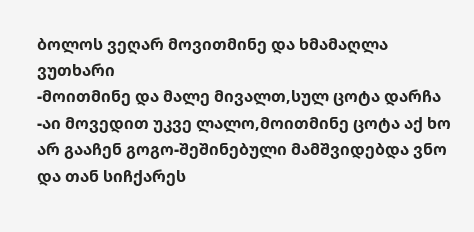ბოლოს ვეღარ მოვითმინე და ხმამაღლა ვუთხარი
-მოითმინე და მალე მივალთ,სულ ცოტა დარჩა
-აი მოვედით უკვე ლალო,მოითმინე ცოტა აქ ხო არ გააჩენ გოგო-შეშინებული მამშვიდებდა ვნო და თან სიჩქარეს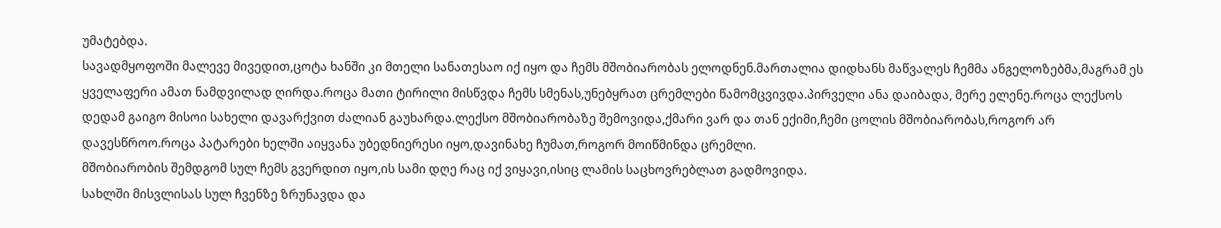უმატებდა.
სავადმყოფოში მალევე მივედით,ცოტა ხანში კი მთელი სანათესაო იქ იყო და ჩემს მშობიარობას ელოდნენ.მართალია დიდხანს მაწვალეს ჩემმა ანგელოზებმა,მაგრამ ეს ყველაფერი ამათ ნამდვილად ღირდა.როცა მათი ტირილი მისწვდა ჩემს სმენას,უნებყრათ ცრემლები წამომცვივდა.პირველი ანა დაიბადა, მერე ელენე.როცა ლექსოს დედამ გაიგო მისოი სახელი დავარქვით ძალიან გაუხარდა.ლექსო მშობიარობაზე შემოვიდა,ქმარი ვარ და თან ექიმი,ჩემი ცოლის მშობიარობას,როგორ არ დავესწროო.როცა პატარები ხელში აიყვანა უბედნიერესი იყო,დავინახე ჩუმათ,როგორ მოიწმინდა ცრემლი.
მშობიარობის შემდგომ სულ ჩემს გვერდით იყო,ის სამი დღე რაც იქ ვიყავი,ისიც ლამის საცხოვრებლათ გადმოვიდა.
სახლში მისვლისას სულ ჩვენზე ზრუნავდა და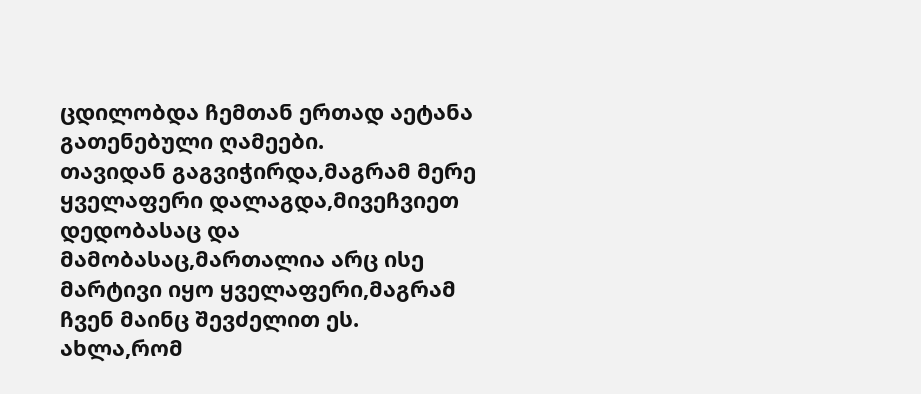ცდილობდა ჩემთან ერთად აეტანა გათენებული ღამეები.
თავიდან გაგვიჭირდა,მაგრამ მერე ყველაფერი დალაგდა,მივეჩვიეთ დედობასაც და მამობასაც,მართალია არც ისე მარტივი იყო ყველაფერი,მაგრამ ჩვენ მაინც შევძელით ეს.
ახლა,რომ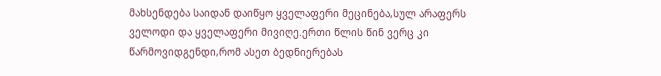მახსენდება საიდან დაიწყო ყველაფერი მეცინება,სულ არაფერს ველოდი და ყველაფერი მივიღე.ერთი წლის წინ ვერც კი წარმოვიდგენდი,რომ ასეთ ბედნიერებას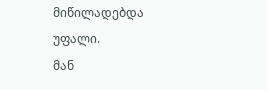მიწილადებდა უფალი.
მან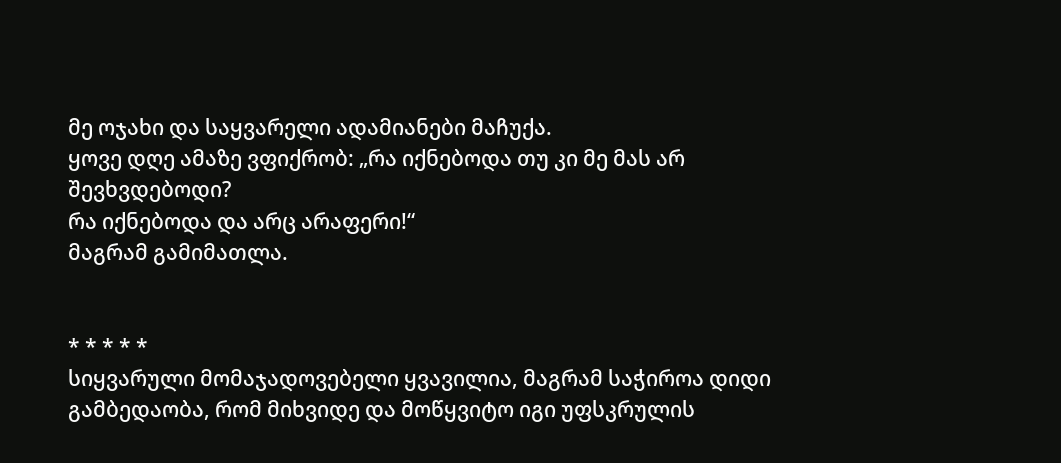მე ოჯახი და საყვარელი ადამიანები მაჩუქა.
ყოვე დღე ამაზე ვფიქრობ: „რა იქნებოდა თუ კი მე მას არ შევხვდებოდი?
რა იქნებოდა და არც არაფერი!“
მაგრამ გამიმათლა.


* * * * *
სიყვარული მომაჯადოვებელი ყვავილია, მაგრამ საჭიროა დიდი გამბედაობა, რომ მიხვიდე და მოწყვიტო იგი უფსკრულის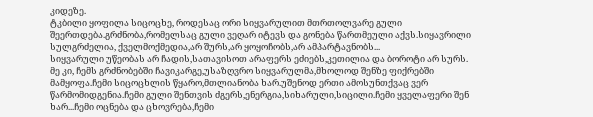კიდეზე.
ტკბილი ყოფილა სიცოცხე, როდესაც ორი სიყვარულით მთრთოლვარე გული შეერთდება.გრძნობა,რომელსაც გული ვეღარ იტევს და გონება წართმეული აქვს.სიყავრილი სულგრძელია, ქველმოქმედია,არ შურს,არ ყოყოჩობს,არ ამპარტავნობს...
სიყვარული უწეობას არ ჩადის,სათავისოთ არაფერს ეძიებს,კეთილია და ბოროტი არ სურს.
მე კი, ჩემს გრძნობებში ჩავიკარგე,უსაზღვრო სიყვარულმა,მხოლოდ შენზე ფიქრებში მამყოფა.ჩემი სიცოცხლის წყარო,მთლიანობა ხარ.უშენოდ ერთი ამოსუნთქვაც ვერ წარმომიდგენია.ჩემი გული შენთვის ძგერს,ენერგია,სიხარული,სიცილი.ჩემი ყველაფერი შენ ხარ...ჩემი ოცნება და ცხოვრება,ჩემი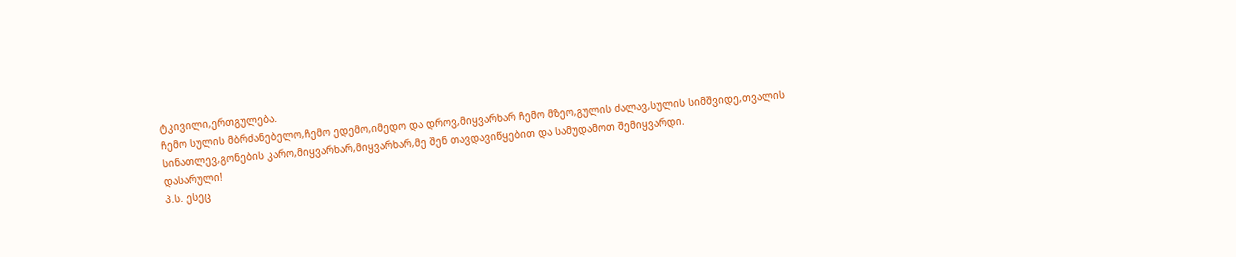ტკივილი,ერთგულება.
ჩემო სულის მბრძანებელო,ჩემო ედემო,იმედო და დროვ,მიყვარხარ ჩემო მზეო,გულის ძალავ,სულის სიმშვიდე,თვალის სინათლევ,გონების კარო,მიყვარხარ,მიყვარხარ,მე შენ თავდავიწყებით და სამუდამოთ შემიყვარდი.
დასარული!
პ.ს. ესეც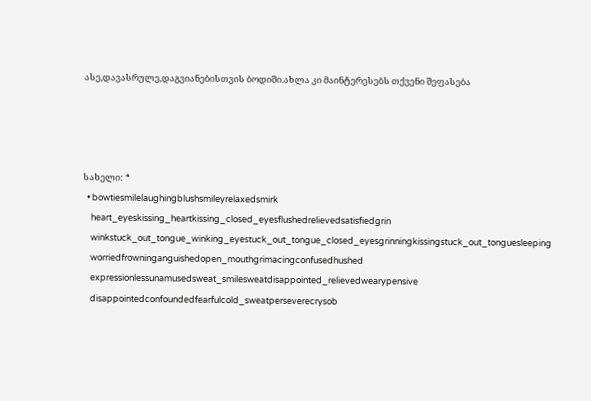ასე,დავასრულე,დაგვიანებისთვის ბოდიში.ახლა კი მაინტერესებს თქვენი შეფასება




სახელი: *
  • bowtiesmilelaughingblushsmileyrelaxedsmirk
    heart_eyeskissing_heartkissing_closed_eyesflushedrelievedsatisfiedgrin
    winkstuck_out_tongue_winking_eyestuck_out_tongue_closed_eyesgrinningkissingstuck_out_tonguesleeping
    worriedfrowninganguishedopen_mouthgrimacingconfusedhushed
    expressionlessunamusedsweat_smilesweatdisappointed_relievedwearypensive
    disappointedconfoundedfearfulcold_sweatperseverecrysob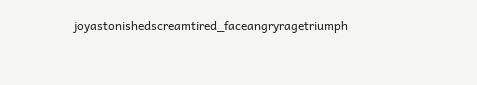joyastonishedscreamtired_faceangryragetriumph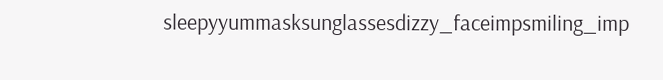sleepyyummasksunglassesdizzy_faceimpsmiling_imp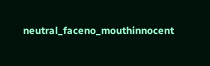neutral_faceno_mouthinnocent